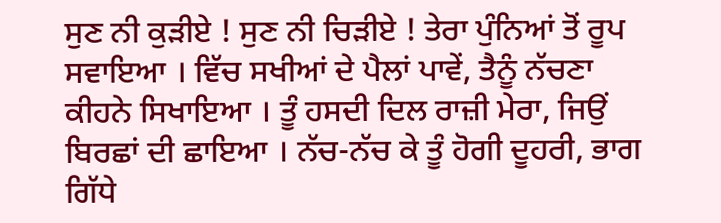ਸੁਣ ਨੀ ਕੁੜੀਏ ! ਸੁਣ ਨੀ ਚਿੜੀਏ ! ਤੇਰਾ ਪੁੰਨਿਆਂ ਤੋਂ ਰੂਪ ਸਵਾਇਆ । ਵਿੱਚ ਸਖੀਆਂ ਦੇ ਪੈਲਾਂ ਪਾਵੇਂ, ਤੈਨੂੰ ਨੱਚਣਾ ਕੀਹਨੇ ਸਿਖਾਇਆ । ਤੂੰ ਹਸਦੀ ਦਿਲ ਰਾਜ਼ੀ ਮੇਰਾ, ਜਿਉਂ ਬਿਰਛਾਂ ਦੀ ਛਾਇਆ । ਨੱਚ-ਨੱਚ ਕੇ ਤੂੰ ਹੋਗੀ ਦੂਹਰੀ, ਭਾਗ ਗਿੱਧੇ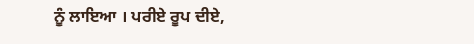ਨੂੰ ਲਾਇਆ । ਪਰੀਏ ਰੂਪ ਦੀਏ,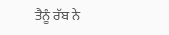ਤੈਨੂੰ ਰੱਬ ਨੇ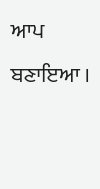ਆਪ ਬਣਾਇਆ ।